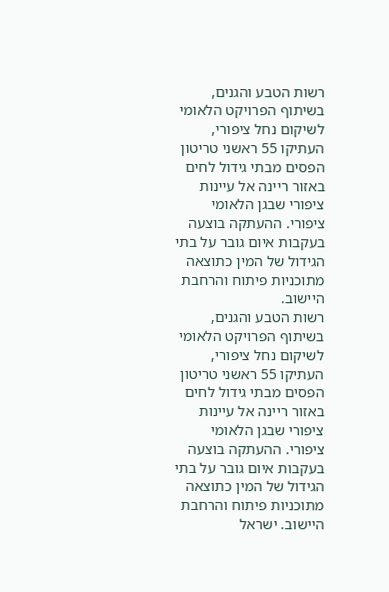רשות הטבע והגנים, בשיתוף הפרויקט הלאומי לשיקום נחל ציפורי, העתיקו 55 ראשני טריטון הפסים מבתי גידול לחים באזור ריינה אל עיינות ציפורי שבגן הלאומי ציפורי. ההעתקה בוצעה בעקבות איום גובר על בתי הגידול של המין כתוצאה מתוכניות פיתוח והרחבת היישוב.
רשות הטבע והגנים, בשיתוף הפרויקט הלאומי לשיקום נחל ציפורי, העתיקו 55 ראשני טריטון הפסים מבתי גידול לחים באזור ריינה אל עיינות ציפורי שבגן הלאומי ציפורי. ההעתקה בוצעה בעקבות איום גובר על בתי הגידול של המין כתוצאה מתוכניות פיתוח והרחבת היישוב. ישראל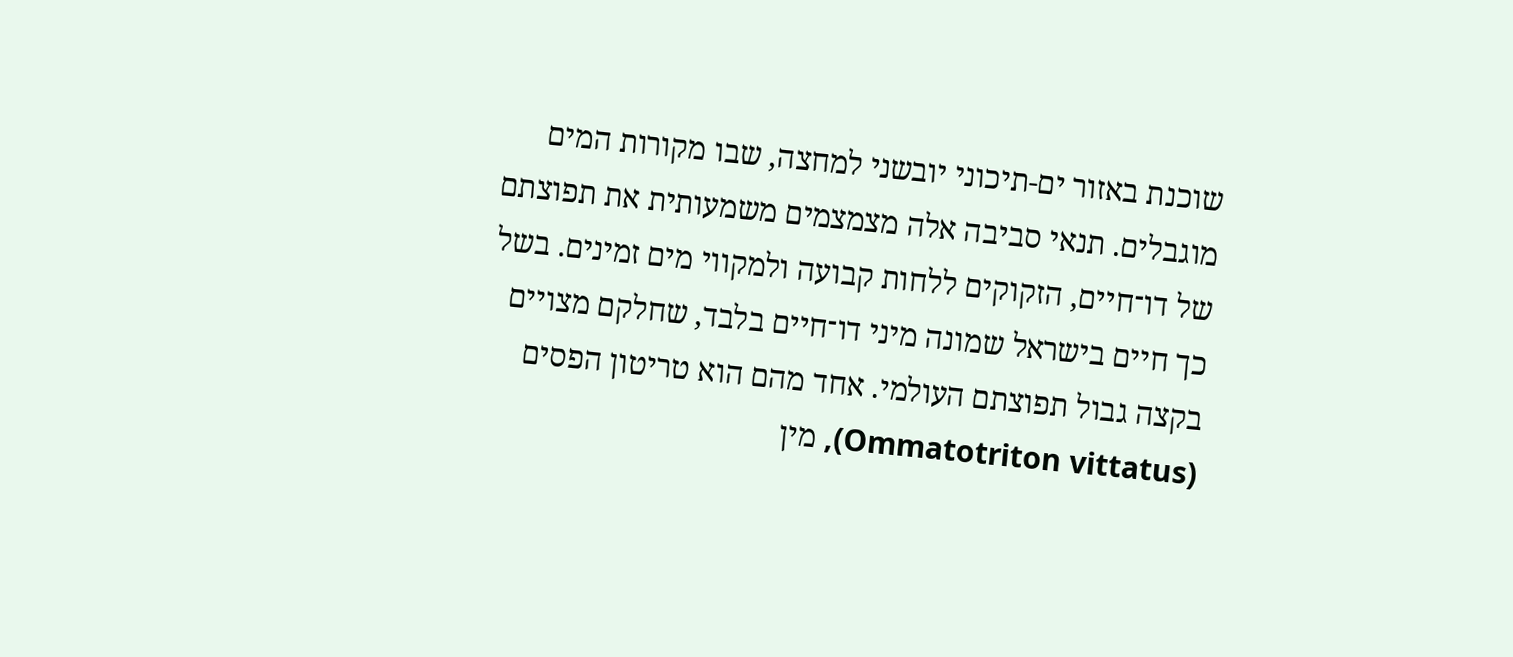שוכנת באזור ים-תיכוני יובשני למחצה, שבו מקורות המים מוגבלים. תנאי סביבה אלה מצמצמים משמעותית את תפוצתם של דו־חיים, הזקוקים ללחות קבועה ולמקווי מים זמינים. בשל כך חיים בישראל שמונה מיני דו־חיים בלבד, שחלקם מצויים בקצה גבול תפוצתם העולמי. אחד מהם הוא טריטון הפסים (Ommatotriton vittatus), מין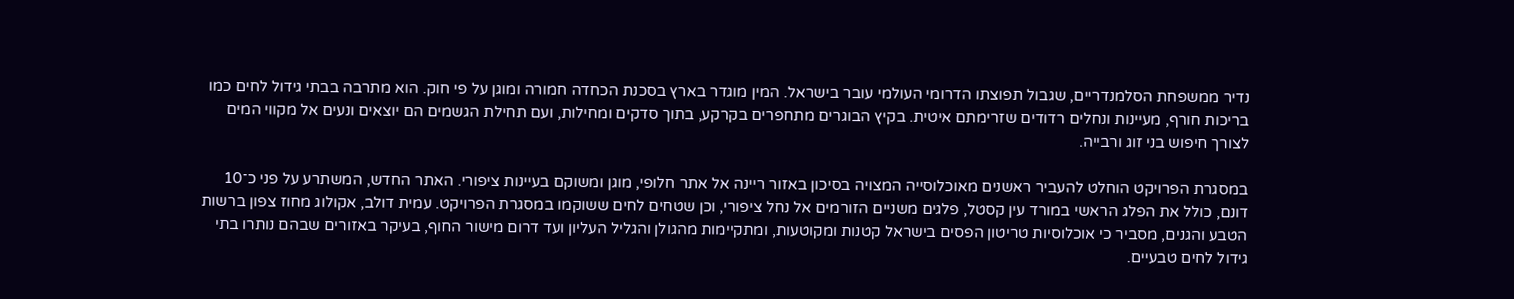נדיר ממשפחת הסלמנדריים, שגבול תפוצתו הדרומי העולמי עובר בישראל. המין מוגדר בארץ בסכנת הכחדה חמורה ומוגן על פי חוק. הוא מתרבה בבתי גידול לחים כמו בריכות חורף, מעיינות ונחלים רדודים שזרימתם איטית. בקיץ הבוגרים מתחפרים בקרקע, בתוך סדקים ומחילות, ועם תחילת הגשמים הם יוצאים ונעים אל מקווי המים לצורך חיפוש בני זוג ורבייה.

במסגרת הפרויקט הוחלט להעביר ראשנים מאוכלוסייה המצויה בסיכון באזור ריינה אל אתר חלופי, מוגן ומשוקם בעיינות ציפורי. האתר החדש, המשתרע על פני כ־10 דונם, כולל את הפלג הראשי במורד עין קסטל, פלגים משניים הזורמים אל נחל ציפורי, וכן שטחים לחים ששוקמו במסגרת הפרויקט. עמית דולב, אקולוג מחוז צפון ברשות הטבע והגנים, מסביר כי אוכלוסיות טריטון הפסים בישראל קטנות ומקוטעות, ומתקיימות מהגולן והגליל העליון ועד דרום מישור החוף, בעיקר באזורים שבהם נותרו בתי גידול לחים טבעיים.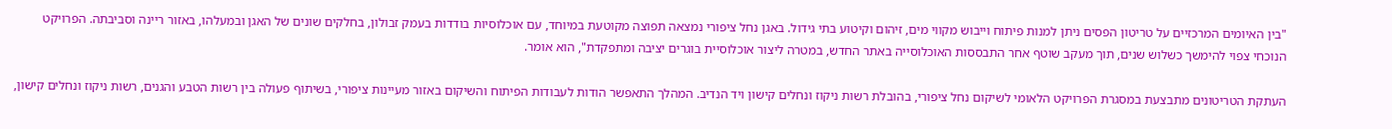"בין האיומים המרכזיים על טריטון הפסים ניתן למנות פיתוח וייבוש מקווי מים, זיהום וקיטוע בתי גידול. באגן נחל ציפורי נמצאה תפוצה מקוטעת במיוחד, עם אוכלוסיות בודדות בעמק זבולון, בחלקים שונים של האגן ובמעלהו, באזור ריינה וסביבתה. הפרויקט הנוכחי צפוי להימשך כשלוש שנים, תוך מעקב שוטף אחר התבססות האוכלוסייה באתר החדש, במטרה ליצור אוכלוסיית בוגרים יציבה ומתפקדת", הוא אומר.

העתקת הטריטונים מתבצעת במסגרת הפרויקט הלאומי לשיקום נחל ציפורי, בהובלת רשות ניקוז ונחלים קישון ויד הנדיב. המהלך התאפשר הודות לעבודות הפיתוח והשיקום באזור מעיינות ציפורי, בשיתוף פעולה בין רשות הטבע והגנים, רשות ניקוז ונחלים קישון,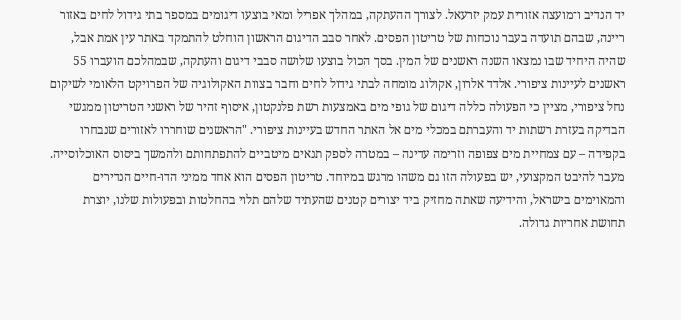יד הנדיב ו־מועצה אזורית עמק יזרעאל. לצורך ההעתקה, במהלך אפריל ומאי בוצעו דיגומים במספר בתי גידול לחים באזור ריינה, שבהם תועדה בעבר נוכחות של טריטון הפסים. לאחר סבב הדיגום הראשון הוחלט להתמקד באתר עין אמת אבל, שהיה היחיד שבו נמצאו השנה ראשנים של המין. בסך הכול בוצעו שלושה סבבי דיגום והעתקה, שבמהלכם הועברו 55 ראשנים לעיינות ציפורי. אלדד אלרון, אקולוג מומחה לבתי גידול לחים וחבר בצוות האקולוגיה של הפרויקט הלאומי לשיקום נחל ציפורי, מציין כי הפעולה כללה דיגום של גופי מים באמצעות רשת פלנקטון, איסוף זהיר של ראשני הטריטון ממגשי הבדיקה בעזרת רשתות יד והעברתם במכלי מים אל האתר החדש בעיינות ציפורי. "הראשנים שוחררו לאזורים שנבחרו בקפידה – עם צמחיית מים צפופה וזרימה עדינה – במטרה לספק תנאים מיטביים להתפתחותם ולהמשך ביסוס האוכלוסייה. מעבר להיבט המקצועי, יש בפעולה הזו גם משהו מרגש במיוחד. טריטון הפסים הוא אחד ממיני הדו-חיים הנדירים והמאוימים בישראל, והידיעה שאתה מחזיק ביד יצורים קטנים שהעתיד שלהם תלוי בהחלטות ובפעולות שלנו, יוצרת תחושת אחריות גדולה.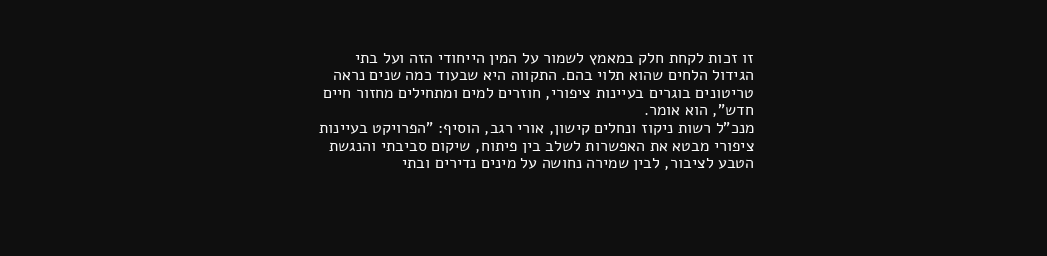זו זכות לקחת חלק במאמץ לשמור על המין הייחודי הזה ועל בתי הגידול הלחים שהוא תלוי בהם. התקווה היא שבעוד כמה שנים נראה טריטונים בוגרים בעיינות ציפורי, חוזרים למים ומתחילים מחזור חיים חדש", הוא אומר.
מנכ"ל רשות ניקוז ונחלים קישון, אורי רגב, הוסיף: "הפרויקט בעיינות ציפורי מבטא את האפשרות לשלב בין פיתוח, שיקום סביבתי והנגשת הטבע לציבור, לבין שמירה נחושה על מינים נדירים ובתי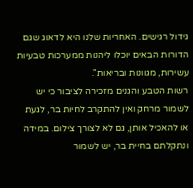גידול רגישים. האחריות שלנו היא לדאוג שגם הדורות הבאים יוכלו ליהנות ממערכות טבעיות עשירות, מגוונות ובריאות".
רשות הטבע והגנים מזכירה לציבור כי יש לשמור מרחק ואין להתקרב לחיות בר, לגעת או להאכיל אותן, גם לא לצורך צילום. במידה ונתקלתם בחיית בר, יש לשמור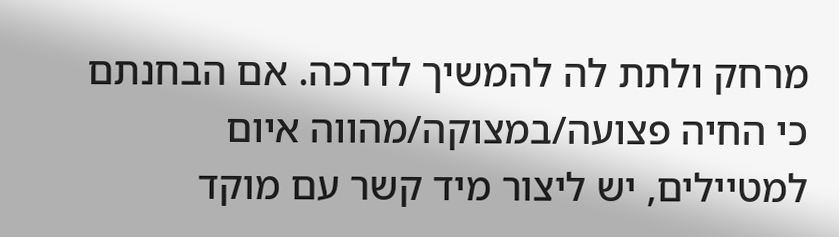מרחק ולתת לה להמשיך לדרכה. אם הבחנתם כי החיה פצועה/במצוקה/מהווה איום למטיילים, יש ליצור מיד קשר עם מוקד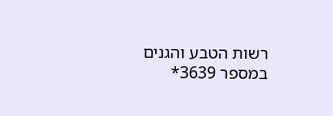רשות הטבע והגנים במספר 3639*